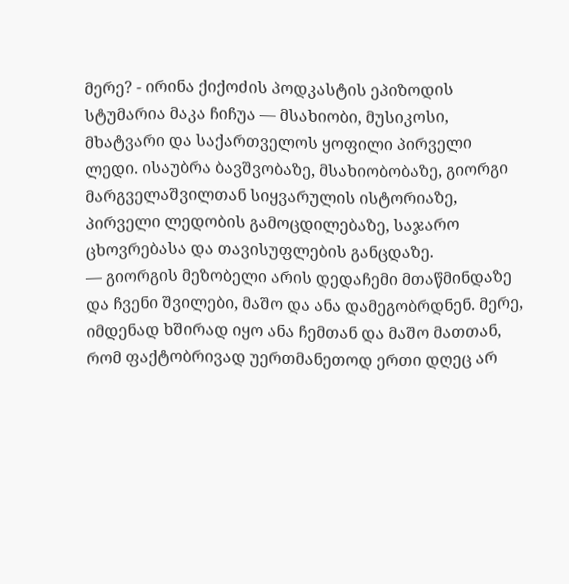მერე? - ირინა ქიქოძის პოდკასტის ეპიზოდის სტუმარია მაკა ჩიჩუა — მსახიობი, მუსიკოსი, მხატვარი და საქართველოს ყოფილი პირველი ლედი. ისაუბრა ბავშვობაზე, მსახიობობაზე, გიორგი მარგველაშვილთან სიყვარულის ისტორიაზე, პირველი ლედობის გამოცდილებაზე, საჯარო ცხოვრებასა და თავისუფლების განცდაზე.
— გიორგის მეზობელი არის დედაჩემი მთაწმინდაზე და ჩვენი შვილები, მაშო და ანა დამეგობრდნენ. მერე, იმდენად ხშირად იყო ანა ჩემთან და მაშო მათთან, რომ ფაქტობრივად უერთმანეთოდ ერთი დღეც არ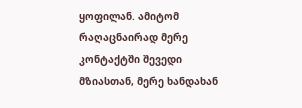ყოფილან. ამიტომ რაღაცნაირად მერე კონტაქტში შევედი მზიასთან, მერე ხანდახან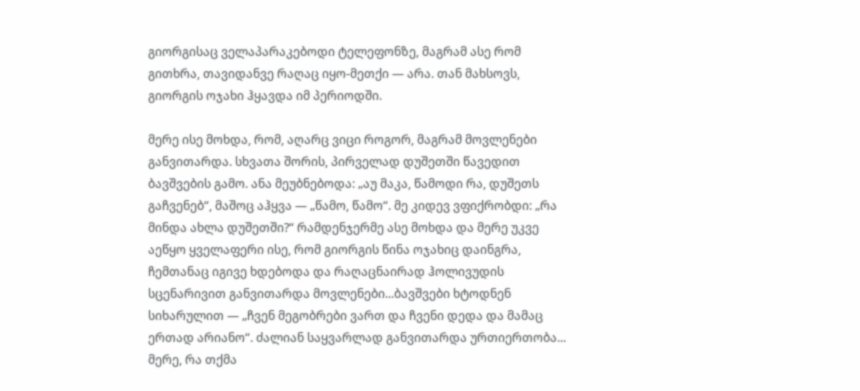გიორგისაც ველაპარაკებოდი ტელეფონზე, მაგრამ ასე რომ გითხრა, თავიდანვე რაღაც იყო-მეთქი — არა. თან მახსოვს, გიორგის ოჯახი ჰყავდა იმ პერიოდში.

მერე ისე მოხდა, რომ, აღარც ვიცი როგორ, მაგრამ მოვლენები განვითარდა. სხვათა შორის, პირველად დუშეთში წავედით ბავშვების გამო. ანა მეუბნებოდა: „აუ მაკა, წამოდი რა, დუშეთს გაჩვენებ“, მაშოც აჰყვა — „წამო, წამო“. მე კიდევ ვფიქრობდი: „რა მინდა ახლა დუშეთში?“ რამდენჯერმე ასე მოხდა და მერე უკვე აეწყო ყველაფერი ისე, რომ გიორგის წინა ოჯახიც დაინგრა, ჩემთანაც იგივე ხდებოდა და რაღაცნაირად ჰოლივუდის სცენარივით განვითარდა მოვლენები...ბავშვები ხტოდნენ სიხარულით — „ჩვენ მეგობრები ვართ და ჩვენი დედა და მამაც ერთად არიანო“. ძალიან საყვარლად განვითარდა ურთიერთობა...
მერე, რა თქმა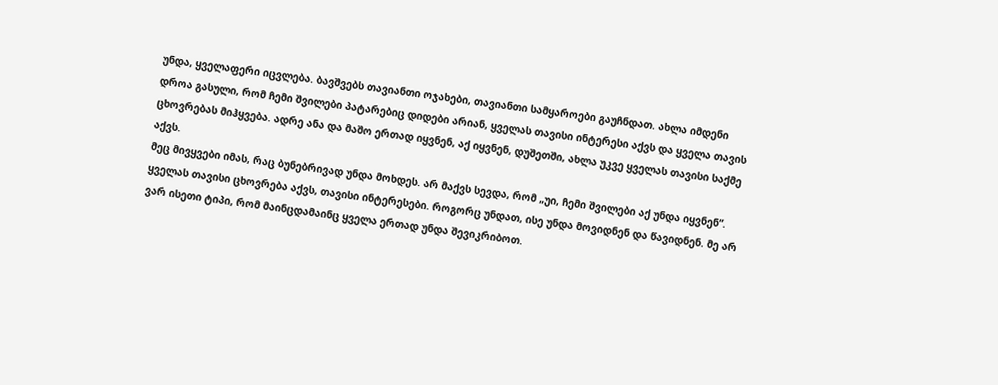უნდა, ყველაფერი იცვლება. ბავშვებს თავიანთი ოჯახები, თავიანთი სამყაროები გაუჩნდათ. ახლა იმდენი დროა გასული, რომ ჩემი შვილები პატარებიც დიდები არიან, ყველას თავისი ინტერესი აქვს და ყველა თავის ცხოვრებას მიჰყვება. ადრე ანა და მაშო ერთად იყვნენ, აქ იყვნენ, დუშეთში, ახლა უკვე ყველას თავისი საქმე აქვს.
მეც მივყვები იმას, რაც ბუნებრივად უნდა მოხდეს. არ მაქვს სევდა, რომ „უი, ჩემი შვილები აქ უნდა იყვნენ“. ყველას თავისი ცხოვრება აქვს, თავისი ინტერესები. როგორც უნდათ, ისე უნდა მოვიდნენ და წავიდნენ. მე არ ვარ ისეთი ტიპი, რომ მაინცდამაინც ყველა ერთად უნდა შევიკრიბოთ.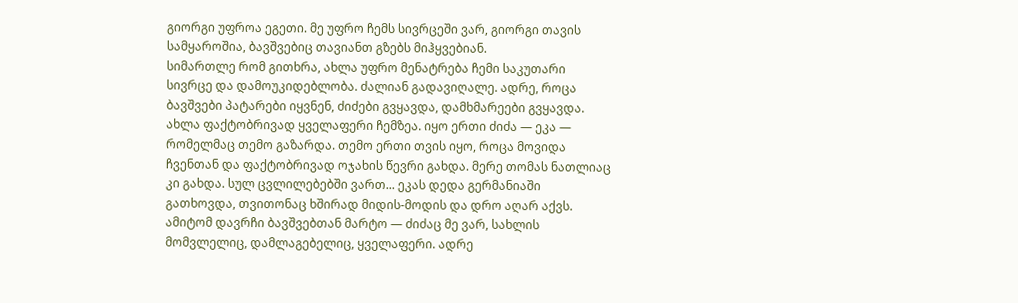გიორგი უფროა ეგეთი. მე უფრო ჩემს სივრცეში ვარ, გიორგი თავის სამყაროშია, ბავშვებიც თავიანთ გზებს მიჰყვებიან.
სიმართლე რომ გითხრა, ახლა უფრო მენატრება ჩემი საკუთარი სივრცე და დამოუკიდებლობა. ძალიან გადავიღალე. ადრე, როცა ბავშვები პატარები იყვნენ, ძიძები გვყავდა, დამხმარეები გვყავდა. ახლა ფაქტობრივად ყველაფერი ჩემზეა. იყო ერთი ძიძა — ეკა — რომელმაც თემო გაზარდა. თემო ერთი თვის იყო, როცა მოვიდა ჩვენთან და ფაქტობრივად ოჯახის წევრი გახდა. მერე თომას ნათლიაც კი გახდა. სულ ცვლილებებში ვართ... ეკას დედა გერმანიაში გათხოვდა, თვითონაც ხშირად მიდის-მოდის და დრო აღარ აქვს. ამიტომ დავრჩი ბავშვებთან მარტო — ძიძაც მე ვარ, სახლის მომვლელიც, დამლაგებელიც, ყველაფერი. ადრე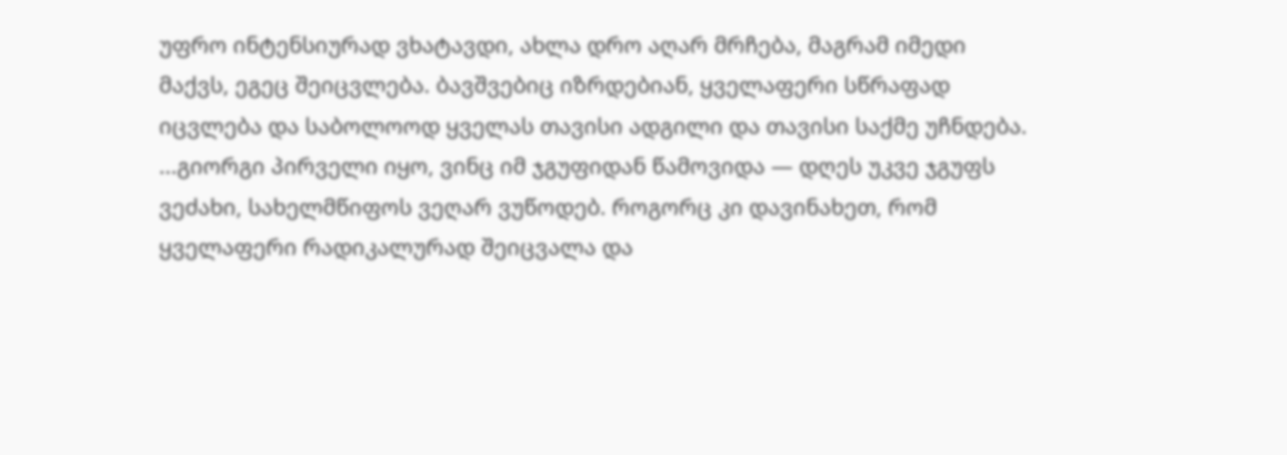უფრო ინტენსიურად ვხატავდი, ახლა დრო აღარ მრჩება, მაგრამ იმედი მაქვს, ეგეც შეიცვლება. ბავშვებიც იზრდებიან, ყველაფერი სწრაფად იცვლება და საბოლოოდ ყველას თავისი ადგილი და თავისი საქმე უჩნდება.
...გიორგი პირველი იყო, ვინც იმ ჯგუფიდან წამოვიდა — დღეს უკვე ჯგუფს ვეძახი, სახელმწიფოს ვეღარ ვუწოდებ. როგორც კი დავინახეთ, რომ ყველაფერი რადიკალურად შეიცვალა და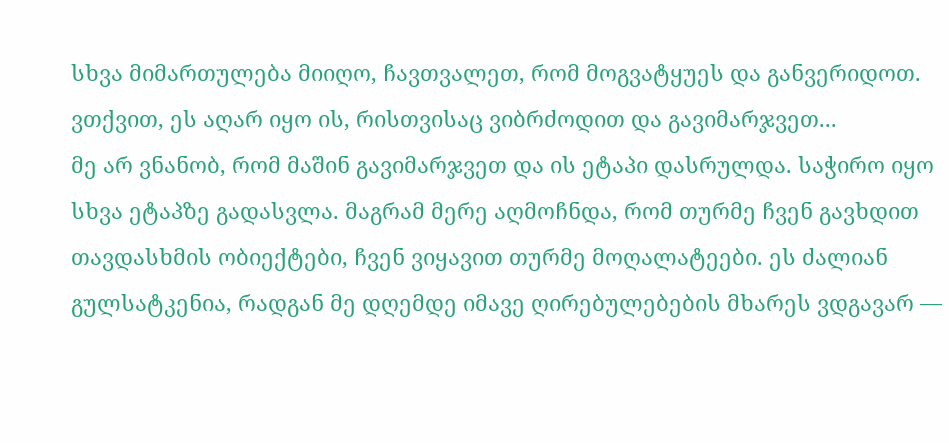სხვა მიმართულება მიიღო, ჩავთვალეთ, რომ მოგვატყუეს და განვერიდოთ. ვთქვით, ეს აღარ იყო ის, რისთვისაც ვიბრძოდით და გავიმარჯვეთ...
მე არ ვნანობ, რომ მაშინ გავიმარჯვეთ და ის ეტაპი დასრულდა. საჭირო იყო სხვა ეტაპზე გადასვლა. მაგრამ მერე აღმოჩნდა, რომ თურმე ჩვენ გავხდით თავდასხმის ობიექტები, ჩვენ ვიყავით თურმე მოღალატეები. ეს ძალიან გულსატკენია, რადგან მე დღემდე იმავე ღირებულებების მხარეს ვდგავარ —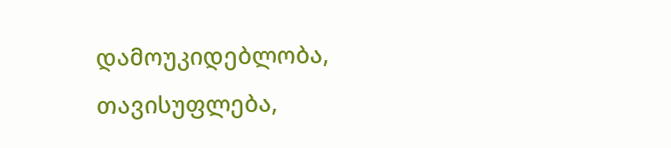დამოუკიდებლობა, თავისუფლება,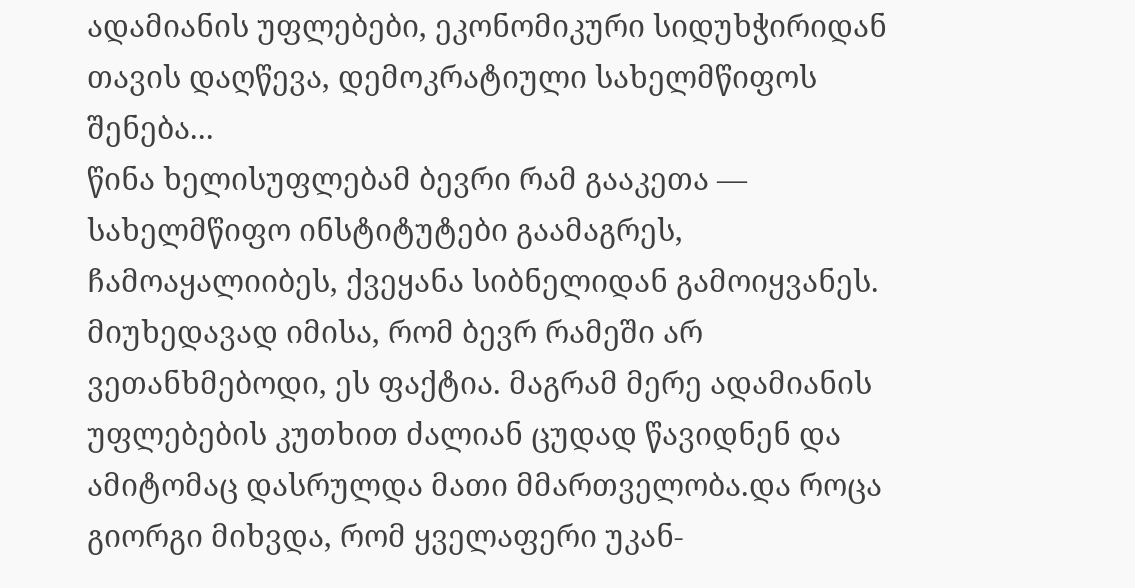ადამიანის უფლებები, ეკონომიკური სიდუხჭირიდან თავის დაღწევა, დემოკრატიული სახელმწიფოს შენება...
წინა ხელისუფლებამ ბევრი რამ გააკეთა — სახელმწიფო ინსტიტუტები გაამაგრეს, ჩამოაყალიიბეს, ქვეყანა სიბნელიდან გამოიყვანეს. მიუხედავად იმისა, რომ ბევრ რამეში არ ვეთანხმებოდი, ეს ფაქტია. მაგრამ მერე ადამიანის უფლებების კუთხით ძალიან ცუდად წავიდნენ და ამიტომაც დასრულდა მათი მმართველობა.და როცა გიორგი მიხვდა, რომ ყველაფერი უკან-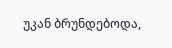უკან ბრუნდებოდა,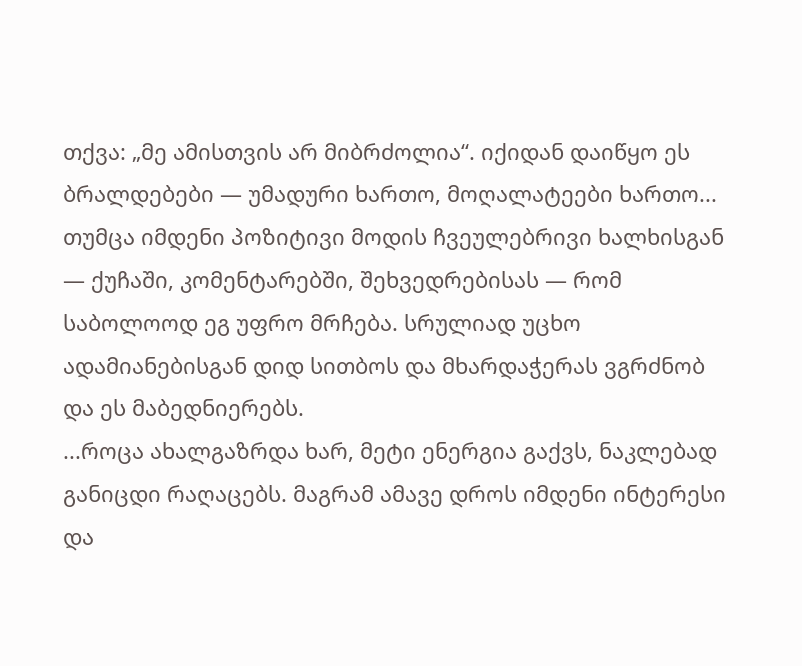თქვა: „მე ამისთვის არ მიბრძოლია“. იქიდან დაიწყო ეს ბრალდებები — უმადური ხართო, მოღალატეები ხართო...
თუმცა იმდენი პოზიტივი მოდის ჩვეულებრივი ხალხისგან — ქუჩაში, კომენტარებში, შეხვედრებისას — რომ საბოლოოდ ეგ უფრო მრჩება. სრულიად უცხო ადამიანებისგან დიდ სითბოს და მხარდაჭერას ვგრძნობ და ეს მაბედნიერებს.
...როცა ახალგაზრდა ხარ, მეტი ენერგია გაქვს, ნაკლებად განიცდი რაღაცებს. მაგრამ ამავე დროს იმდენი ინტერესი და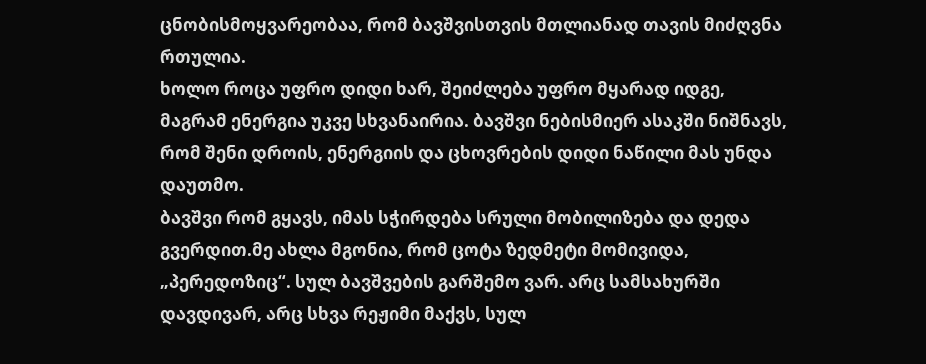ცნობისმოყვარეობაა, რომ ბავშვისთვის მთლიანად თავის მიძღვნა რთულია.
ხოლო როცა უფრო დიდი ხარ, შეიძლება უფრო მყარად იდგე, მაგრამ ენერგია უკვე სხვანაირია. ბავშვი ნებისმიერ ასაკში ნიშნავს, რომ შენი დროის, ენერგიის და ცხოვრების დიდი ნაწილი მას უნდა დაუთმო.
ბავშვი რომ გყავს, იმას სჭირდება სრული მობილიზება და დედა გვერდით.მე ახლა მგონია, რომ ცოტა ზედმეტი მომივიდა, „პერედოზიც“. სულ ბავშვების გარშემო ვარ. არც სამსახურში დავდივარ, არც სხვა რეჟიმი მაქვს, სულ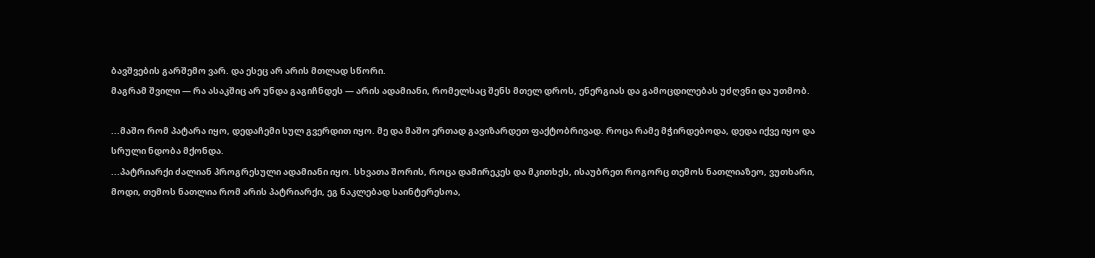ბავშვების გარშემო ვარ. და ესეც არ არის მთლად სწორი.
მაგრამ შვილი — რა ასაკშიც არ უნდა გაგიჩნდეს — არის ადამიანი, რომელსაც შენს მთელ დროს, ენერგიას და გამოცდილებას უძღვნი და უთმობ.

...მაშო რომ პატარა იყო, დედაჩემი სულ გვერდით იყო. მე და მაშო ერთად გავიზარდეთ ფაქტობრივად. როცა რამე მჭირდებოდა, დედა იქვე იყო და სრული ნდობა მქონდა.
...პატრიარქი ძალიან პროგრესული ადამიანი იყო. სხვათა შორის, როცა დამირეკეს და მკითხეს, ისაუბრეთ როგორც თემოს ნათლიაზეო, ვუთხარი, მოდი, თემოს ნათლია რომ არის პატრიარქი, ეგ ნაკლებად საინტერესოა,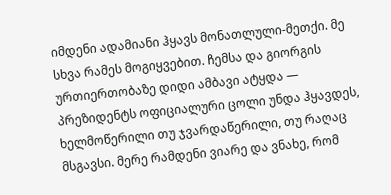იმდენი ადამიანი ჰყავს მონათლული-მეთქი. მე სხვა რამეს მოგიყვებით. ჩემსა და გიორგის ურთიერთობაზე დიდი ამბავი ატყდა — პრეზიდენტს ოფიციალური ცოლი უნდა ჰყავდეს, ხელმოწერილი თუ ჯვარდაწერილი, თუ რაღაც მსგავსი. მერე რამდენი ვიარე და ვნახე, რომ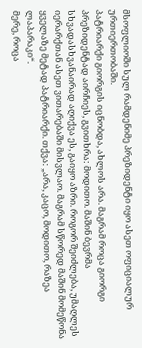მსოფლიოში სულ რამდენიმე პრეზიდენტი იყო ასეთ ოფიციალურ ურთიერთობაში.
პატრიარქი გიორგის იცნობდა, ახლოს არა. მაგრამ როცა გიორგი პრეზიდენტად აირჩიეს, გვითხრა: მოდითო. მაშინ ბევრმა სხვადასხვანაირად აღიქვა ეს, გაიყო აზრი. როგორ შეიძლება, უმაღლეს იერარქთან ასეთ ვითარებაში მისვლაო. მაგრამ სწორედ მაშინ მომეწონა ყველაზე მეტად პატრიარქი. თქვა: „არა, კაცო, მოდითო, რაზეა ლაპარაკი“.
მერე, როცა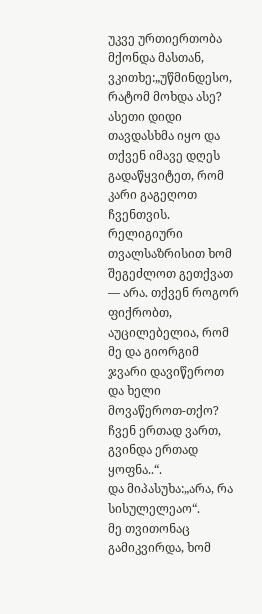უკვე ურთიერთობა მქონდა მასთან, ვკითხე:„უწმინდესო, რატომ მოხდა ასე? ასეთი დიდი თავდასხმა იყო და თქვენ იმავე დღეს გადაწყვიტეთ, რომ კარი გაგეღოთ ჩვენთვის. რელიგიური თვალსაზრისით ხომ შეგეძლოთ გეთქვათ — არა. თქვენ როგორ ფიქრობთ, აუცილებელია, რომ მე და გიორგიმ ჯვარი დავიწეროთ და ხელი მოვაწეროთ-თქო? ჩვენ ერთად ვართ, გვინდა ერთად ყოფნა..“.
და მიპასუხა:„არა, რა სისულელეაო“.
მე თვითონაც გამიკვირდა, ხომ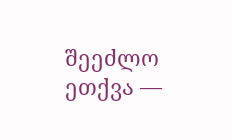შეეძლო ეთქვა —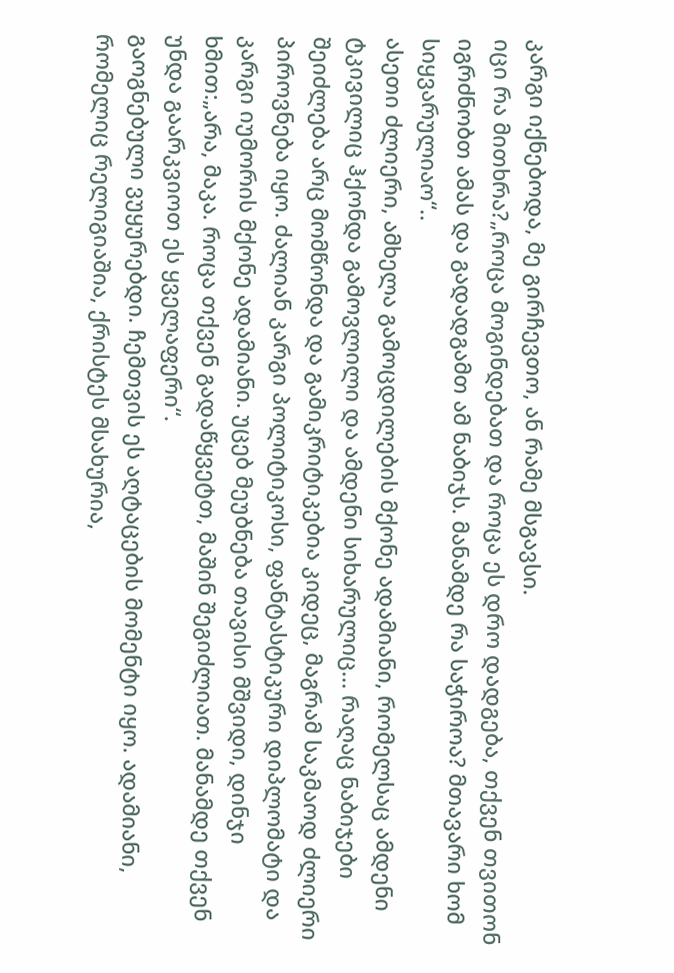კარგი იქნებოდა, მე გირჩევთო, ან რამე მსგავსი.
იცი რა მითხრა?„როცა მოგინდებათ და როცა ეს დრო დადგება, თქვენ თვითონ იგრძნობთ ამას და გადადგამთ ამ ნაბიჯს. მანამდე რა საჭიროა? მთავარი ხომ სიყვარულიაო“..
ასეთი ძლიერი, ამხელა გამოცდილების მქონე ადამიანი, რომელსაც ამდენი ტკივილიც ჰქონდა გამოვლილი და ამდენი სიხარულიც... რაღაც ნაბიჯები შეიძლება არც მომწონდა და გამიკრიტიკებია კიდეც, მაგრამ საკმაოდ ძლიერი პიროვნება იყო. ძალიან კარგი პოლიტიკოსი, ფანტასტიკური დიპლომატი და კარგი იუმორის მქონე ადამიანი. უცებ მეუბნება თავისი მშვიდი, დინჯი ხმით:„არა, მაკა. როცა თქვენ გადაწყვეტთ, მაშინ შეგიძლიათ. მანამდე თქვენ უნდა გაარკვიოთ ეს ყველაფერი“.
გაოგნებული ვუყურებდი. ჩემთვის ეს აღტაცების მომენტი იყო. ადამიანი, რომელიც რელიგიაშია, ქრისტეს მსახურია,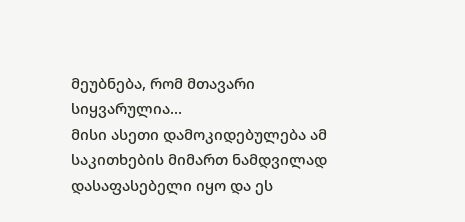მეუბნება, რომ მთავარი სიყვარულია...
მისი ასეთი დამოკიდებულება ამ საკითხების მიმართ ნამდვილად დასაფასებელი იყო და ეს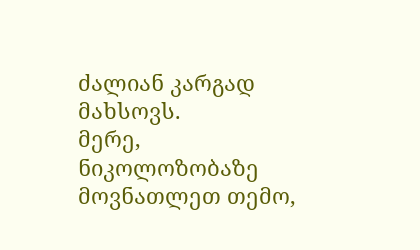ძალიან კარგად მახსოვს.
მერე, ნიკოლოზობაზე მოვნათლეთ თემო,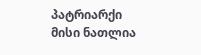პატრიარქი მისი ნათლია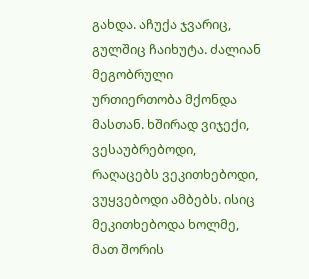გახდა. აჩუქა ჯვარიც, გულშიც ჩაიხუტა. ძალიან მეგობრული ურთიერთობა მქონდა მასთან. ხშირად ვიჯექი, ვესაუბრებოდი, რაღაცებს ვეკითხებოდი, ვუყვებოდი ამბებს. ისიც მეკითხებოდა ხოლმე, მათ შორის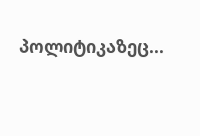პოლიტიკაზეც...